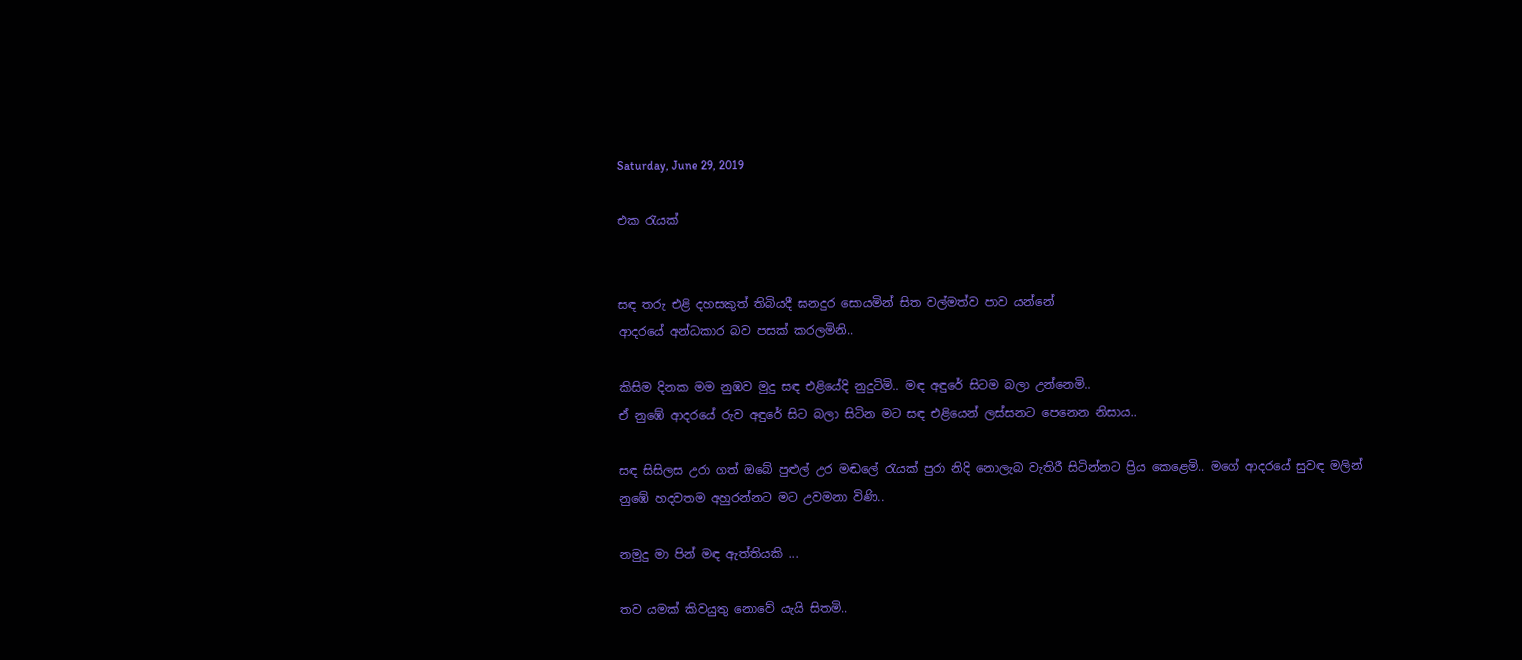Saturday, June 29, 2019

එක රැයක්


සඳ තරු එළි දහසකුත් තිබියදී ඝනදුර සොයමින් සිත වල්මත්ව පාව යන්නේ
ආදරයේ අන්ධකාර බව පසක් කරලමිනි..

කිසිම දිනක මම නුඹව මුදු සඳ එළියේදි නුදුටිමි.. මඳ අඳුරේ සිටම බලා උන්නෙමි..
ඒ නුඹේ ආදරයේ රුව අඳුරේ සිට බලා සිටින මට සඳ එළියෙන් ලස්සනට පෙනෙන නිසාය..

සඳ සිසිලස උරා ගත් ඔබේ පුළුල් උර මඬලේ රැයක් පුරා නිදි නොලැබ වැතිරී සිටින්නට ප්‍රිය කෙළෙමි.. මගේ ආදරයේ සුවඳ මලින් නුඹේ හදවතම අහුරන්නට මට උවමනා විණි..

නමුදු මා පින් මඳ ඇත්තියකි ...

තව යමක් කිවයුතු නොවේ යැයි සිතමි..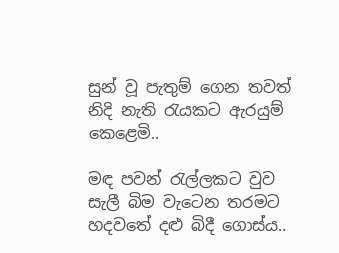සුන් වූ පැතුම් ගෙන තවත් නිදි නැති රැයකට ඇරයුම් කෙළෙමි..

මඳ පවන් රැල්ලකට වුව සැලී බිම වැටෙන තරමට හදවතේ දළු බිදී ගොස්ය..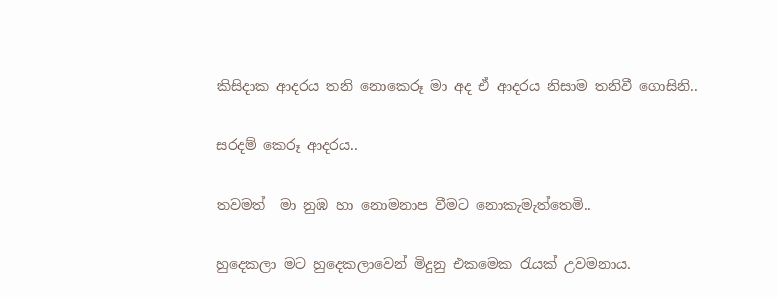කිසිදාක ආදරය තනි නොකෙරූ මා අද ඒ ආදරය නිසාම තනිවී ගොසිනි..

සරදම් කෙරූ ආදරය..

තවමත්  මා නුඹ හා නොමනාප වීමට නොකැමැත්තෙමි..

හුදෙකලා මට හුදෙකලාවෙන් මිදුනු එකමෙක රැයක් උවමනාය.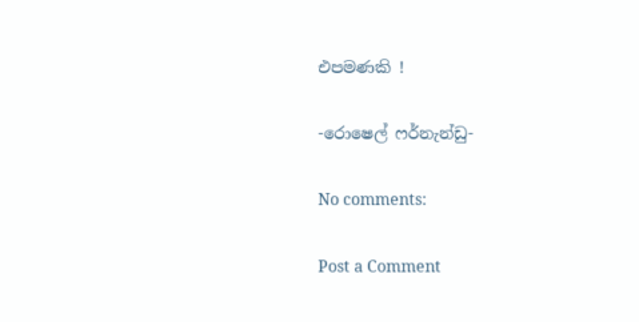එපමණකි !

-රොෂෙල් ෆර්නැන්ඩු-

No comments:

Post a Comment